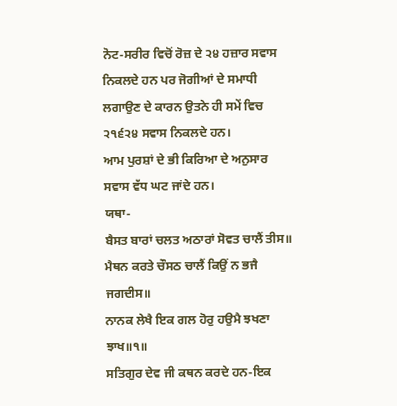ਨੋਟ-ਸਰੀਰ ਵਿਚੋਂ ਰੋਜ਼ ਦੇ ੨੪ ਹਜ਼ਾਰ ਸਵਾਸ ਨਿਕਲਦੇ ਹਨ ਪਰ ਜੋਗੀਆਂ ਦੇ ਸਮਾਧੀ ਲਗਾਉਣ ਦੇ ਕਾਰਨ ਉਤਨੇ ਹੀ ਸਮੇਂ ਵਿਚ ੨੧੬੨੪ ਸਵਾਸ ਨਿਕਲਦੇ ਹਨ।
ਆਮ ਪੁਰਸ਼ਾਂ ਦੇ ਭੀ ਕਿਰਿਆ ਦੇ ਅਨੁਸਾਰ ਸਵਾਸ ਵੱਧ ਘਟ ਜਾਂਦੇ ਹਨ।
ਯਥਾ-
ਬੈਸਤ ਬਾਰਾਂ ਚਲਤ ਅਠਾਰਾਂ ਸੋਵਤ ਚਾਲੈਂ ਤੀਸ॥
ਮੈਥਨ ਕਰਤੇ ਚੌਸਠ ਚਾਲੈਂ ਕਿਉਂ ਨ ਭਜੈ ਜਗਦੀਸ॥
ਨਾਨਕ ਲੇਖੈ ਇਕ ਗਲ ਹੋਰੁ ਹਉਮੈ ਝਖਣਾ ਝਾਖ॥੧॥
ਸਤਿਗੁਰ ਦੇਵ ਜੀ ਕਥਨ ਕਰਦੇ ਹਨ-ਇਕ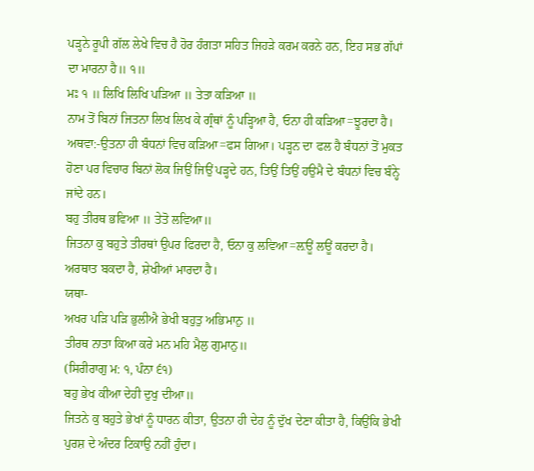ਪੜ੍ਹਨੇ ਰੂਪੀ ਗੱਲ ਲੇਖੇ ਵਿਚ ਹੈ ਹੋਰ ਹੰਗਤਾ ਸਹਿਤ ਜਿਹੜੇ ਕਰਮ ਕਰਨੇ ਹਨ, ਇਹ ਸਭ ਗੱਪਾਂ ਦਾ ਮਾਰਨਾ ਹੈ॥ ੧॥
ਮਃ ੧ ॥ ਲਿਖਿ ਲਿਖਿ ਪੜਿਆ ॥ ਤੇਤਾ ਕੜਿਆ ॥
ਨਾਮ ਤੋਂ ਬਿਨਾਂ ਜਿਤਨਾ ਲਿਖ ਲਿਖ ਕੇ ਗ੍ਰੰਥਾਂ ਨੂੰ ਪੜ੍ਹਿਆ ਹੈ, ਓਨਾ ਹੀ ਕੜਿਆ=ਝੂਰਦਾ ਹੈ।
ਅਥਵਾ:-ਉਤਨਾ ਹੀ ਬੰਧਨਾਂ ਵਿਚ ਕੜਿਆ=ਫਸ ਗਿਆ। ਪੜ੍ਹਨ ਦਾ ਫਲ ਹੈ ਬੰਧਨਾਂ ਤੋਂ ਮੁਕਤ ਹੋਣਾ ਪਰ ਵਿਚਾਰ ਬਿਨਾਂ ਲੋਕ ਜਿਉਂ ਜਿਉਂ ਪੜ੍ਹਦੇ ਹਨ, ਤਿਉਂ ਤਿਉਂ ਹਉਮੈ ਦੇ ਬੰਧਨਾਂ ਵਿਚ ਬੰਨ੍ਹੇ ਜਾਂਦੇ ਹਨ।
ਬਹੁ ਤੀਰਥ ਭਵਿਆ ॥ ਤੇਤੋ ਲਵਿਆ॥
ਜਿਤਨਾ ਕੁ ਬਹੁਤੇ ਤੀਰਥਾਂ ਉਪਰ ਫਿਰਦਾ ਹੈ, ਓਨਾ ਕੁ ਲਵਿਆ=ਲ਼ਊਂ ਲਊਂ ਕਰਦਾ ਹੈ। ਅਰਥਾਤ ਬਕਦਾ ਹੈ, ਸ਼ੇਖੀਆਂ ਮਾਰਦਾ ਹੈ।
ਯਥਾ-
ਅਖਰ ਪੜਿ ਪੜਿ ਭੁਲੀਐ ਭੇਖੀ ਬਹੁਤੁ ਅਭਿਮਾਨੁ ॥
ਤੀਰਥ ਨਾਤਾ ਕਿਆ ਕਰੇ ਮਨ ਮਹਿ ਮੈਲੁ ਗੁਮਾਨੁ॥
(ਸਿਰੀਰਾਗੁ ਮ: ੧, ਪੰਨਾ ੬੧)
ਬਹੁ ਭੇਖ ਕੀਆ ਦੇਹੀ ਦੁਖੁ ਦੀਆ॥
ਜਿਤਨੇ ਕੁ ਬਹੁਤੇ ਭੇਖਾਂ ਨੂੰ ਧਾਰਨ ਕੀਤਾ, ਉਤਨਾ ਹੀ ਦੇਹ ਨੂੰ ਦੁੱਖ ਦੇਣਾ ਕੀਤਾ ਹੈ, ਕਿਉਂਕਿ ਭੇਖੀ ਪੁਰਸ਼ ਦੇ ਅੰਦਰ ਟਿਕਾਉ ਨਹੀਂ ਹੁੰਦਾ।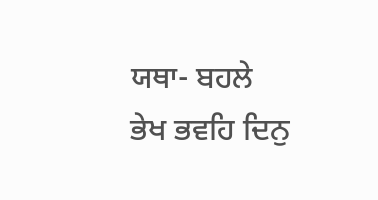ਯਥਾ- ਬਹਲੇ ਭੇਖ ਭਵਹਿ ਦਿਨੁ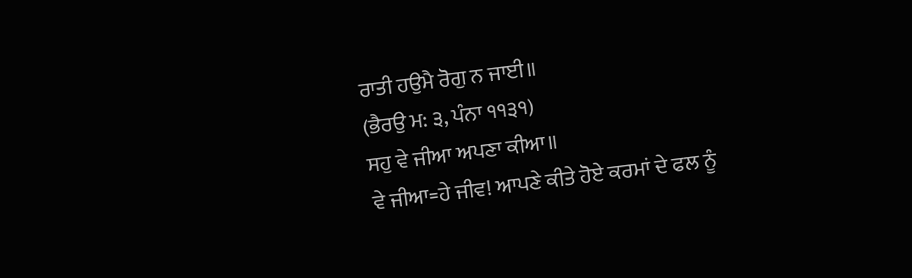ਰਾਤੀ ਹਉਮੈ ਰੋਗੁ ਨ ਜਾਈ॥
(ਭੈਰਉ ਮ: ੩, ਪੰਨਾ ੧੧੩੧)
ਸਹੁ ਵੇ ਜੀਆ ਅਪਣਾ ਕੀਆ॥
ਵੇ ਜੀਆ=ਹੇ ਜੀਵ! ਆਪਣੇ ਕੀਤੇ ਹੋਏ ਕਰਮਾਂ ਦੇ ਫਲ ਨੂੰ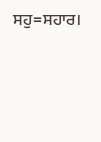ਸਹੁ=ਸਹਾਰ।